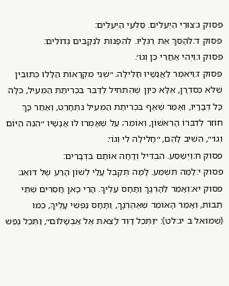פסוק ג:צוּרֵי הַיְעֵלִים. סַלְעֵי הַיְּעֵלִים:
פסוק ד:לְהָסֵךְ אֶת רַגְלָיו. לְהִפָּנוֹת לִנְקָבִים גְּדוֹלִים:
פסוק ו:וַיְהִי אַחֲרֵי כֵן וְגוֹ׳.
פסוק ז:וַיֹּאמֶר לַאֲנָשָׁיו חָלִילָה. ״שְׁנֵי מִקְרָאוֹת הַלָּלוּ כְּתוּבִין שֶׁלֹּא כְּסִדְרָן, אֶלָּא כֵּיוָן שֶׁהִתְחִיל לְדַבֵּר בִּכְרִיתַת הַמְּעִיל, כִּלָּה כָּל דְּבָרָיו, וְאָמַר שֶׁאַף בִּכְרִיתַת הַמְּעִיל נִתְחָרֵט, וְאַחַר כָּךְ חוֹזֵר לְדִבְּרוֹ הָרִאשׁוֹן, וְאוֹמֵר; עַל שֶׁאָמְרוּ לוֹ אֲנָשָׁיו ״הִנֵּה הַיּוֹם וְגוֹ׳״, הֵשִׁיב לָהֶם, ״חָלִילָה לִי וְגוֹ׳:
פסוק ח:וַיְשַׁסַּע. הִבְדִּיל וְדָחָה אוֹתָם בִּדְבָרִים:
פסוק י:לָמָּה תִשְׁמַע. לָמָּה תְּקַבֵּל עָלַי לְשׁוֹן הָרַע שֶׁל דּוֹאֵג:
פסוק יא:וְאָמַר לַהָרְגָךְ וַתָּחָס עָלֶיךָ. הֲרֵי כָּאן חֲסֵרִים שְׁתֵּי תֵבוֹת, וְאָמַר הָאוֹמֵר שֶׁאֶהֶרְגָךְ, וַתָּחָס נַפְשִׁי עָלֶיךָ, כְּמוֹ (שמואל ב יג:לט): ״וַתְּכַל דָּוִד לָצֵאת אֶל אַבְשָׁלוֹם״, וַתְּכַל נֶפֶשׁ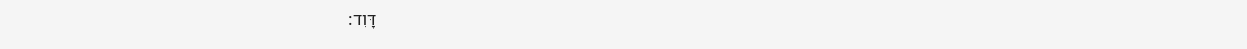דָּוִד: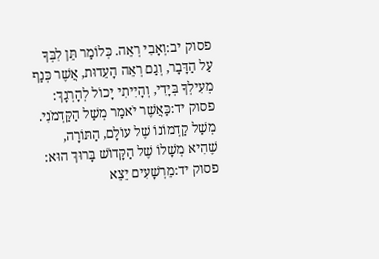פסוק יב:וְאָבִי רְאֵה. כְּלוֹמַר תֵּן לִבְּךָ עַל הַדָּבָר, וְגַם רְאֵה הָעֵדוּת, אֲשֶׁר כְּנַף מְעִילְךָ בְּיָדִי, וְהָיִיתִי יָכוֹל לְהָרְגָךְ:
פסוק יד:כַּאֲשֶׁר יֹאמַר מְשַׁל הַקַּדְמֹנִי. מְשַׁל קַדְמוֹנוֹ שֶׁל עוֹלָם, הַתּוֹרָה, שֶׁהִיא מְשָׁלוֹ שֶׁל הַקָּדוֹשׁ בָּרוּךְ הוּא:
פסוק יד:מֵרְשָׁעִים יֵצֵא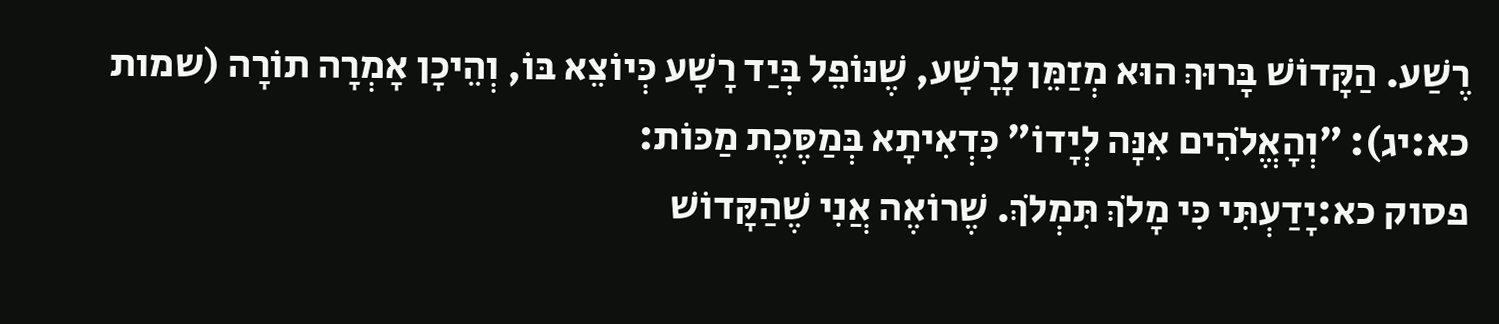רֶשַׁע. הַקָּדוֹשׁ בָּרוּךְ הוּא מְזַמֵּן לָרָשָׁע, שֶׁנּוֹפֵל בְּיַד רָשָׁע כְּיוֹצֵא בּוֹ, וְהֵיכָן אָמְרָה תוֹרָה (שמות כא:יג): ״וְהָאֱלֹהִים אִנָּה לְיָדוֹ״ כִּדְאִיתָא בְּמַסֶּכֶת מַכּוֹת:
פסוק כא:יָדַעְתִּי כִּי מָלֹךְ תִּמְלֹךְ. שֶׁרוֹאֶה אֲנִי שֶׁהַקָּדוֹשׁ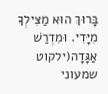בָּרוּךְ הוּא מַצִּילְךָ מִיָּדִי. וּמִדְרַשׁ אַגָּדָה(ילקוט שמעוני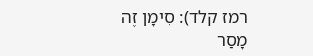רמז קלד): סִימָן זֶה מָסַר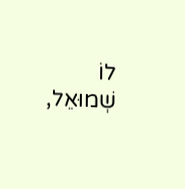לוֹ שְׁמוּאֵל,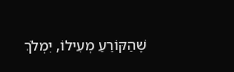שֶׁהַקּוֹרֵעַ מְעִילוֹ, יִמְלֹךְ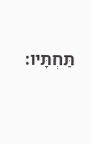תַּחְתָּיו: